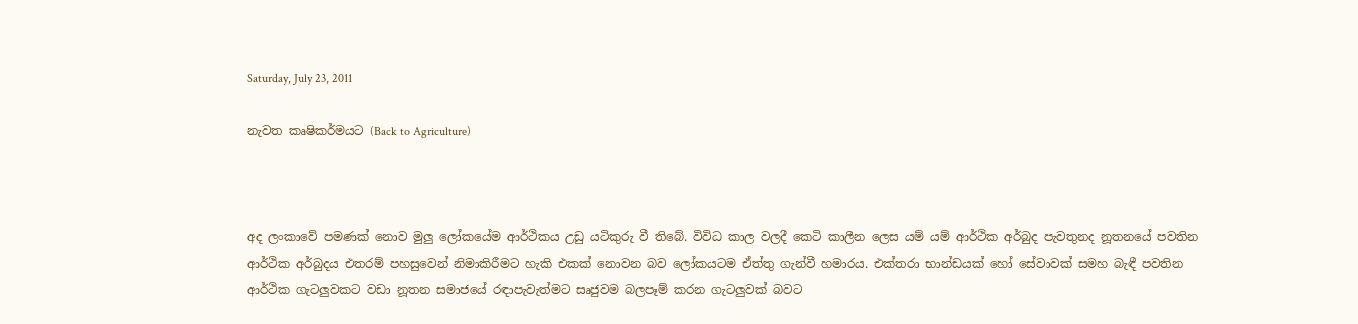Saturday, July 23, 2011

නැවත කෘෂිකර්මයට (Back to Agriculture)



අද ලංකාවේ පමණක් නොව මුලු ලෝකයේම ආර්ථිකය උඩු යටිකුරු වී තිබේ. විවිධ කාල වලදී කෙටි කාලීන ලෙස යම් යම් ආර්ථික අර්බුද පැවතුනද නූතනයේ පවතින ආර්ථික අර්බුදය එතරම් පහසුවෙන් නිමාකිරීමට හැකි එකක් නොවන බව ලෝකයටම ඒත්තු ගැන්වී හමාරය. එක්තරා භාන්ඩයක් හෝ සේවාවක් සමහ බැඳී පවතින ආර්ථික ගැටලුවකට වඩා නූතන සමාජයේ රඳාපැවැත්මට සෘජුවම බලපෑම් කරන ගැටලුවක් බවට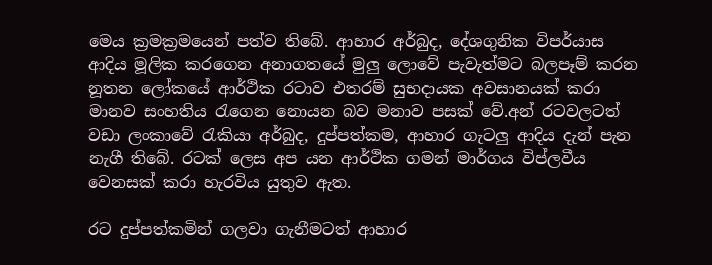මෙය ක්‍රමක්‍රමයෙන් පත්ව තිබේ. ආහාර අර්බුද, දේශගුනික විපර්යාස ආදිය මූලික කරගෙන අනාගතයේ මුලු ලොවේ පැවැත්මට බලපෑම් කරන නූතන ලෝකයේ ආර්ථික රටාව එතරම් සුභදායක අවසානයක් කරා මානව සංහතිය රැගෙන නොයන බව මනාව පසක් වේ.අන් රටවලටත් වඩා ලංකාවේ රැකියා අර්බුද, දුප්පත්කම, ආහාර ගැටලු ආදිය දැන් පැන නැගී තිබේ. රටක් ලෙස අප යන ආර්ථික ගමන් මාර්ගය විප්ලවීය වෙනසක් කරා හැරවිය යුතුව ඇත.

රට දුප්පත්කමින් ගලවා ගැනීමටත් ආහාර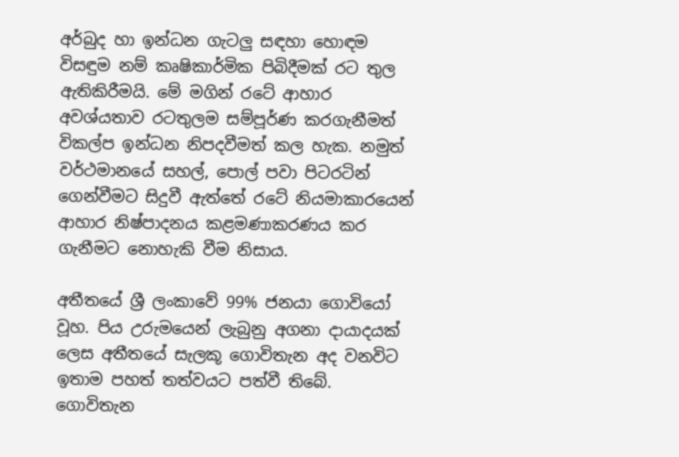අර්බුද හා ඉන්ධන ගැටලු සඳහා හොඳම විසඳුම නම් කෘෂිකාර්මික පිබිදීමක් රට තුල ඇතිකිරීමයි. මේ මගින් රටේ ආහාර අවශ්යතාව රටතුලම සම්පූර්ණ කරගැනීමත් විකල්ප ඉන්ධන නිපදවීමත් කල හැක. නමුත් වර්ථමානයේ සහල්, පොල් පවා පිටරටින් ගෙන්වීමට සිදුවී ඇත්තේ රටේ නියමාකාරයෙන් ආහාර නිෂ්පාදනය කළමණාකරණය කර ගැනීමට නොහැකි වීම නිසාය.

අතීතයේ ශ්‍රී ලංකාවේ 99% ජනයා ගොවියෝ වූහ. පිය උරුමයෙන් ලැබුනු අගනා දායාදයක් ලෙස අතීතයේ සැලකූ ගොවිතැන අද වනවිට ඉතාම පහත් තත්වයට පත්වී තිබේ. ගොවිතැන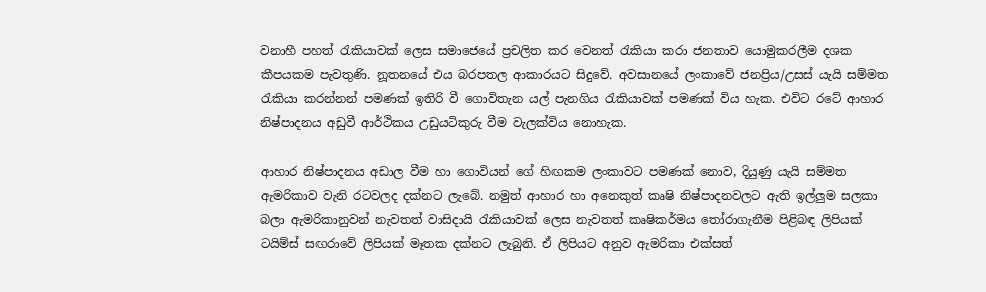වනාහී පහත් රැකියාවක් ලෙස සමාජෙයේ ප්‍රචලිත කර වෙනත් රැකියා කරා ජනතාව යොමුකරලීම දශක කීපයකම පැවතුණි. නූතනයේ එය බරපතල ආකාරයට සිදුවේ. අවසානයේ ලංකාවේ ජනප්‍රිය/උසස් යැයි සම්මත රැකියා කරන්නන් පමණක් ඉතිරි වී ගොවිතැන යල් පැනගිය රැකියාවක් පමණක් විය හැක. එවිට රටේ ආහාර නිෂ්පාදනය අඩුවී ආර්ථිකය උඩුයටිකුරු වීම වැලක්විය නොහැක.

ආහාර නිෂ්පාදනය අඩාල වීම හා ගොවියන් ගේ හිඟකම ලංකාවට පමණක් නොව, දියුණු යැයි සම්මත ඇමරිකාව වැනි රටවලද දක්නට ලැබේ. නමුත් ආහාර හා අනෙකුත් කෘෂි නිෂ්පාදනවලට ඇති ඉල්ලුම සලකා බලා ඇමරිකානුවන් නැවතත් වාසිදායි රැකියාවක් ලෙස නැවතත් කෘෂිකර්මය තෝරාගැනීම පිළිබඳ ලිපියක් ටයිම්ස් සඟරාවේ ලිපියක් මෑතක දක්නට ලැබුනි. ඒ ලිපියට අනුව ඇමරිකා එක්සත්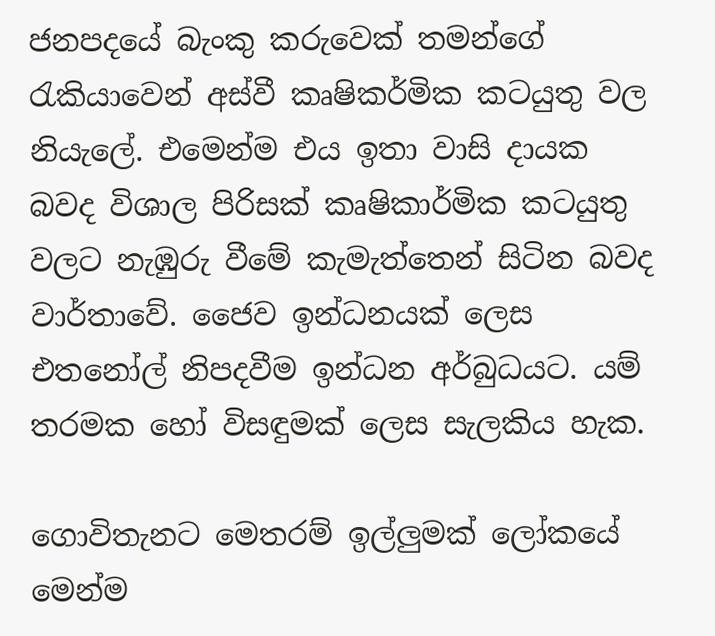ජනපදයේ බැංකු කරුවෙක් තමන්ගේ රැකියාවෙන් අස්වී කෘෂිකර්මික කටයුතු වල නියැලේ. එමෙන්ම එය ඉතා වාසි දායක බවද විශාල පිරිසක් කෘෂිකාර්මික කටයුතු වලට නැඹුරු වීමේ කැමැත්තෙන් සිටින බවද වාර්තාවේ. ජෛව ඉන්ධනයක් ලෙස එතනෝල් නිපදවීම ඉන්ධන අර්බුධයට. යම් තරමක හෝ විසඳුමක් ලෙස සැලකිය හැක.

ගොවිතැනට මෙතරම් ඉල්ලුමක් ලෝකයේ මෙන්ම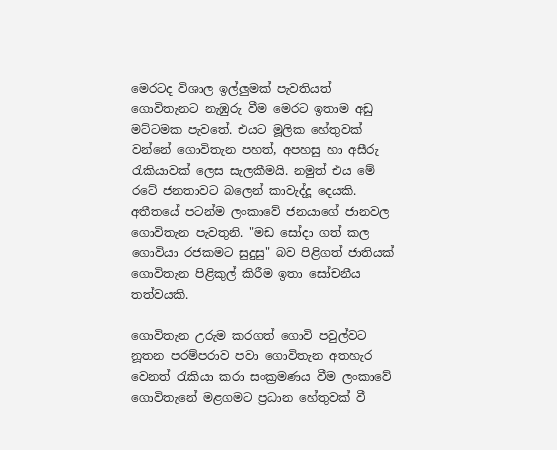මෙරටද විශාල ඉල්ලුමක් පැවතියත් ගොවිතැනට නැඹුරු වීම මෙරට ඉතාම අඩු මට්ටමක පැවතේ. එයට මූලික හේතුවක් වන්නේ ගොවිතැන පහත්, අපහසු හා අසීරු රැකියාවක් ලෙස සැලකීමයි. නමුත් එය මේ රටේ ජනතාවට බලෙන් කාවැද්දූ දෙයකි. අතීතයේ පටන්ම ලංකාවේ ජනයාගේ ජානවල ගොවිතැන පැවතුනි. "මඩ සෝදා ගත් කල ගොවියා රජකමට සුදුසු" බව පිළිගත් ජාතියක් ගොවිතැන පිළිකුල් කිරීම ඉතා සෝචනීය තත්වයකි.

ගොවිතැන උරුම කරගත් ගොවි පවුල්වට නූතන පරම්පරාව පවා ගොවිතැන අතහැර වෙනත් රැකියා කරා සංක්‍රමණය වීම ලංකාවේ ගොවිතැනේ මළගමට ප්‍රධාන හේතුවක් වී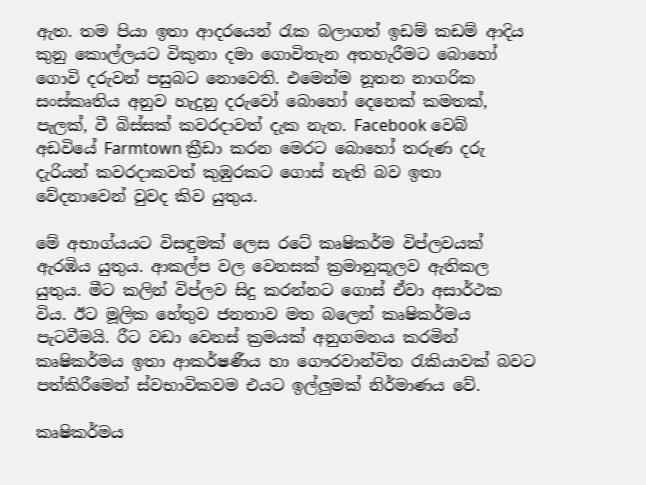ඇත. තම පියා ඉතා ආදරයෙන් රැක බලාගත් ඉඩම් කඩම් ආදිය කුනු කොල්ලයට විකුනා දමා ගොවිතැන අතහැරීමට බොහෝ ගොවි දරුවන් පසුබට නොවෙති. එමෙන්ම නූතන නාගරික සංස්කෘතිය අනුව හැදුනු දරුවෝ බොහෝ දෙනෙක් කමතක්, පැලක්, වී බිස්සක් කවරදාවත් දැක නැත. Facebook වෙබ් අඩවියේ Farmtown ක්‍රීඩා කරන මෙරට බොහෝ තරුණ දරු දැරියන් කවරදාකවත් කුඹුරකට ගොස් නැති බව ඉතා වේදනාවෙන් වුවද කිව යුතුය.

මේ අභාග්යයට විසඳුමක් ලෙස රටේ කෘෂිකර්ම විප්ලවයක් ඇරඹිය යුතුය. ආකල්ප වල වෙනසක් ක්‍රමානුකූලව ඇතිකල යුතුය. මීට කලින් විප්ලව සිදු කරන්නට ගොස් ඒවා අසාර්ථක විය. ඊට මූලික හේතුව ජනතාව මත බලෙන් කෘෂිකර්මය පැටවීමයි. රීට වඩා වෙනස් ක්‍රමයක් අනුගමනය කරමින් කෘෂිකර්මය ඉතා ආකර්ෂණීය හා ගෞරවාන්විත රැකියාවක් බවට පත්කිරීමෙන් ස්වභාවිකවම එයට ඉල්ලුමක් නිර්මාණය වේ.

කෘෂිකර්මය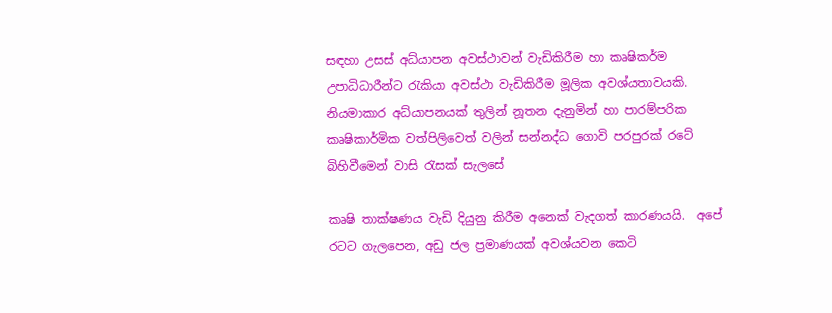සඳහා උසස් අධ්යාපන අවස්ථාවන් වැඩිකිරීම හා කෘෂිකර්ම උපාධිධාරීන්ට රැකියා අවස්ථා වැඩිකිරීම මූලික අවශ්යතාවයකි. නියමාකාර අධ්යාපනයක් තුලින් නූතන දැනුමින් හා පාරම්පරික කෘෂිකාර්මික වත්පිලිවෙත් වලින් සන්නද්ධ ගොවි පරපුරක් රටේ බිහිවීමෙන් වාසි රැසක් සැලසේ

කෘෂි තාක්ෂණය වැඩි දියුනු කිරීම අනෙක් වැදගත් කාරණයයි.  අපේ රටට ගැලපෙන, අඩු ජල ප්‍රමාණයක් අවශ්යවන කෙටි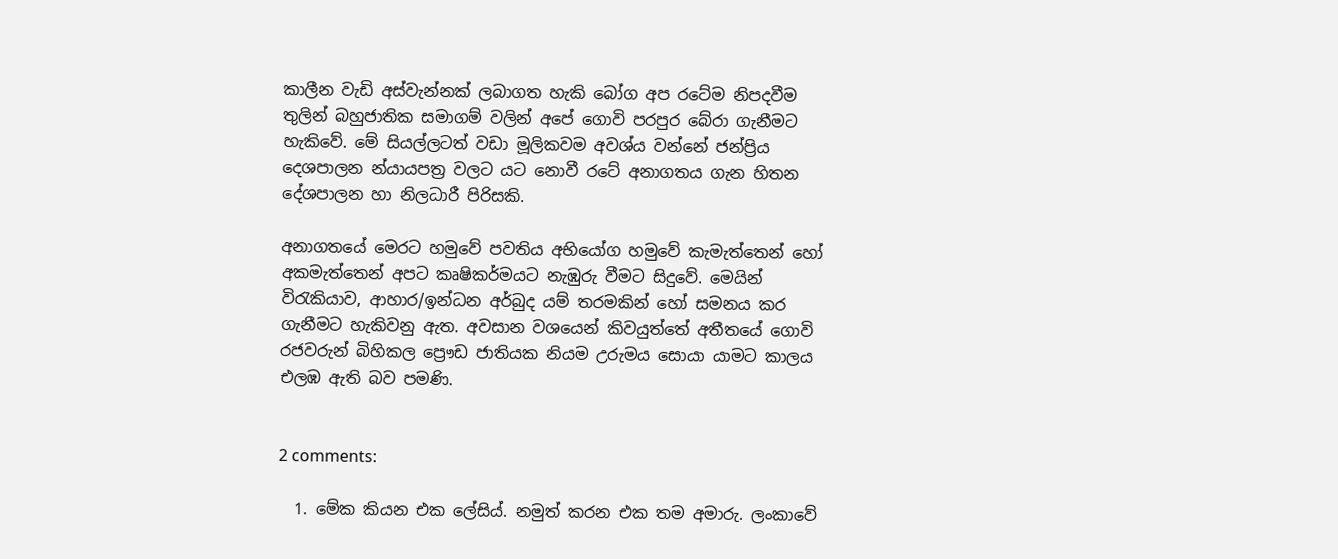කාලීන වැඩි අස්වැන්නක් ලබාගත හැකි බෝග අප රටේම නිපදවීම තුලින් බහුජාතික සමාගම් වලින් අපේ ගොවි පරපුර බේරා ගැනීමට හැකිවේ. මේ සියල්ලටත් වඩා මූලිකවම අවශ්ය වන්නේ ජන්ප්‍රිය දෙශපාලන න්යායපත්‍ර වලට යට නොවී රටේ අනාගතය ගැන හිතන දේශපාලන හා නිලධාරී පිරිසකි.

අනාගතයේ මෙරට හමුවේ පවතිය අභියෝග හමුවේ කැමැත්තෙන් හෝ අකමැත්තෙන් අපට කෘෂිකර්මයට නැඹුරු වීමට සිදුවේ. මෙයින් විරැකියාව, ආහාර/ඉන්ධන අර්බුද යම් තරමකින් හෝ සමනය කර ගැනීමට හැකිවනු ඇත. අවසාන වශයෙන් කිවයුත්තේ අතීතයේ ගොවි රජවරුන් බිහිකල ප්‍රෞඩ ජාතියක නියම උරුමය සොයා යාමට කාලය එලඹ ඇති බව පමණි.


2 comments:

  1. මේක කියන එක ලේසිය්. නමුත් කරන එක තම අමාරු. ලංකාවේ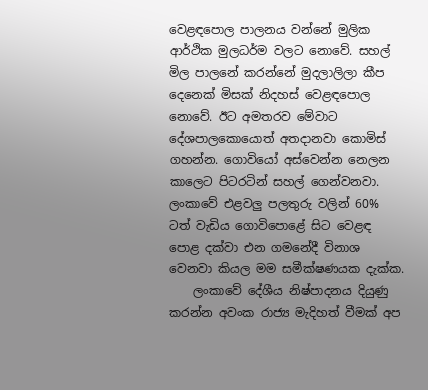වෙළඳපොල පාලනය වන්නේ මුලික ආර්ථික මුලධර්ම වලට නොවේ. සහල් මිල පාලනේ කරන්නේ මුදලාලිලා කීප දෙනෙක් මිසක් නිදහස් වෙළඳපොල නොවේ. ඊට අමතරව මේවාට දේශපාලකොයොත් අතදානවා කොමිස් ගහන්න. ගොවියෝ අස්වෙන්න නෙලන කාලෙට පිටරටින් සහල් ගෙන්වනවා. ලංකාවේ එළවලු පලතුරු වලින් 60% ටත් වැඩිය ගොවිපොළේ සිට වෙළඳ පොළ දක්වා එන ගමනේදී විනාශ වෙනවා කියල මම සමීක්ෂණයක දැක්ක.
    ලංකාවේ දේශීය නිෂ්පාදනය දියුණු කරන්න අවංක රාජ්‍ය මැදිහත් වීමක් අප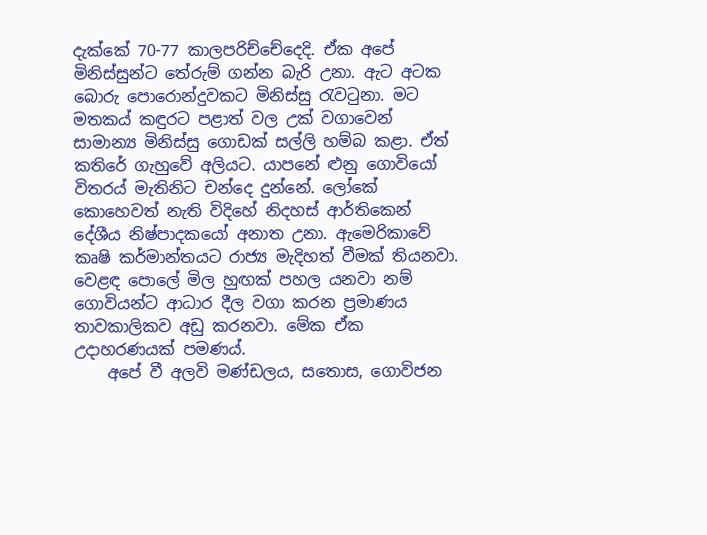දැක්කේ 70-77 කාලපරිච්චේදෙදි. ඒක අපේ මිනිස්සුන්ට තේරුම් ගන්න බැරි උනා. ඇට අටක බොරු පොරොන්දුවකට මිනිස්සු රැවටුනා. මට මතකය් කඳුරට පළාත් වල උක් වගාවෙන් සාමාන්‍ය මිනිස්සු ගොඩක් සල්ලි හම්බ කළා. ඒත් කතිරේ ගැහුවේ අලියට. යාපනේ ළුනු ගොවියෝ විතරය් මැතිනිට චන්දෙ දුන්නේ. ලෝකේ කොහෙවත් නැති විදිහේ නිදහස් ආර්තිකෙන් දේශීය නිෂ්පාදකයෝ අනාත උනා. ඇමෙරිකාවේ කෘෂි කර්මාන්තයට රාජ්‍ය මැදිහත් වීමක් තියනවා. වෙළඳ පොලේ මිල හුඟක් පහල යනවා නම් ගොවියන්ට ආධාර දීල වගා කරන ප්‍රමාණය තාවකාලිකව අඩු කරනවා. මේක ඒක උදාහරණයක් පමණය්.
    අපේ වී අලවි මණ්ඩලය, සතොස, ගොවිජන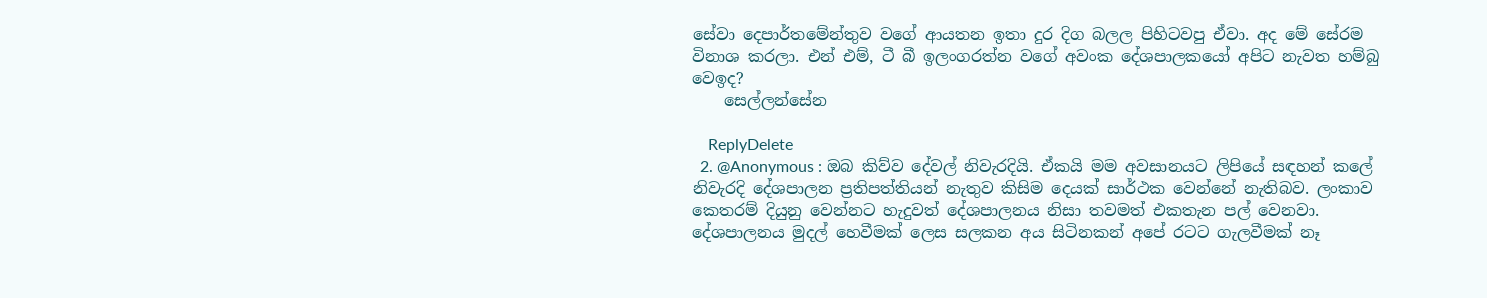සේවා දෙපාර්තමේන්තුව වගේ ආයතන ඉතා දුර දිග බලල පිහිටවපු ඒවා. අද මේ සේරම විනාශ කරලා. එන් එම්, ටී බී ඉලංගරත්න වගේ අවංක දේශපාලකයෝ අපිට නැවත හම්බු වෙඉද?
    සෙල්ලන්සේන

    ReplyDelete
  2. @Anonymous : ඔබ කිව්ව දේවල් නිවැරදියි. ඒකයි මම අවසානයට ලිපියේ සඳහන් කලේ නිවැරදි දේශපාලන ප්‍රතිපත්තියන් නැතුව කිසිම දෙයක් සාර්ථක වෙන්නේ නැතිබව. ලංකාව කෙතරම් දියුනු වෙන්නට හැදුවත් දේශපාලනය නිසා තවමත් එකතැන පල් වෙනවා. දේශපාලනය මුදල් හෙවීමක් ලෙස සලකන අය සිටිනකන් අපේ රටට ගැලවීමක් නෑ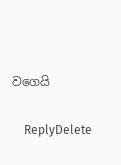වගෙයි

    ReplyDelete